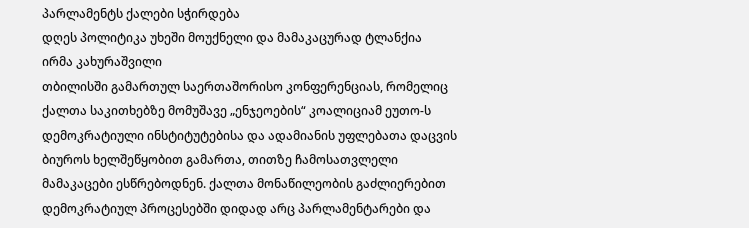პარლამენტს ქალები სჭირდება
დღეს პოლიტიკა უხეში მოუქნელი და მამაკაცურად ტლანქია
ირმა კახურაშვილი
თბილისში გამართულ საერთაშორისო კონფერენციას, რომელიც ქალთა საკითხებზე მომუშავე „ენჯეოების“ კოალიციამ ეუთო-ს დემოკრატიული ინსტიტუტებისა და ადამიანის უფლებათა დაცვის ბიუროს ხელშეწყობით გამართა, თითზე ჩამოსათვლელი მამაკაცები ესწრებოდნენ. ქალთა მონაწილეობის გაძლიერებით დემოკრატიულ პროცესებში დიდად არც პარლამენტარები და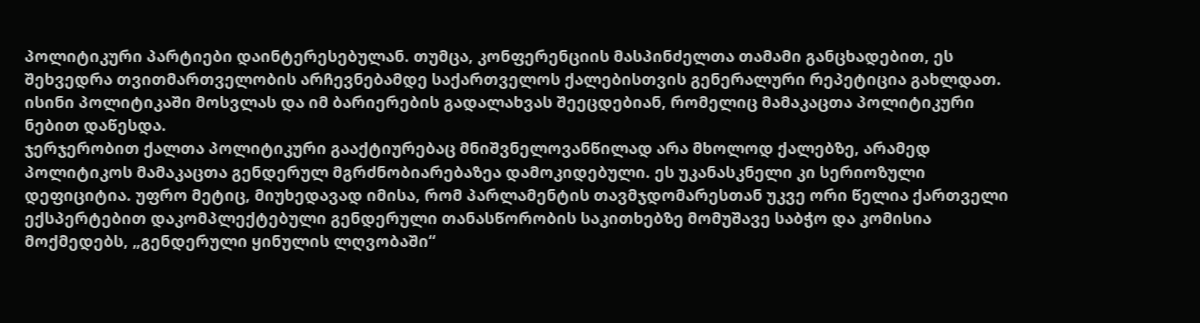პოლიტიკური პარტიები დაინტერესებულან. თუმცა, კონფერენციის მასპინძელთა თამამი განცხადებით, ეს შეხვედრა თვითმართველობის არჩევნებამდე საქართველოს ქალებისთვის გენერალური რეპეტიცია გახლდათ. ისინი პოლიტიკაში მოსვლას და იმ ბარიერების გადალახვას შეეცდებიან, რომელიც მამაკაცთა პოლიტიკური ნებით დაწესდა.
ჯერჯერობით ქალთა პოლიტიკური გააქტიურებაც მნიშვნელოვანწილად არა მხოლოდ ქალებზე, არამედ პოლიტიკოს მამაკაცთა გენდერულ მგრძნობიარებაზეა დამოკიდებული. ეს უკანასკნელი კი სერიოზული დეფიციტია. უფრო მეტიც, მიუხედავად იმისა, რომ პარლამენტის თავმჯდომარესთან უკვე ორი წელია ქართველი ექსპერტებით დაკომპლექტებული გენდერული თანასწორობის საკითხებზე მომუშავე საბჭო და კომისია მოქმედებს, „გენდერული ყინულის ლღვობაში“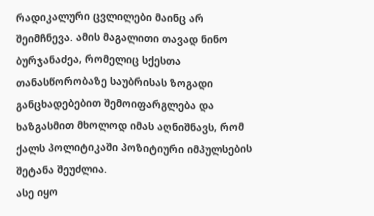რადიკალური ცვლილები მაინც არ შეიმჩნევა. ამის მაგალითი თავად ნინო ბურჯანაძეა, რომელიც სქესთა თანასწორობაზე საუბრისას ზოგადი განცხადებებით შემოიფარგლება და ხაზგასმით მხოლოდ იმას აღნიშნავს, რომ ქალს პოლიტიკაში პოზიტიური იმპულსების შეტანა შეუძლია.
ასე იყო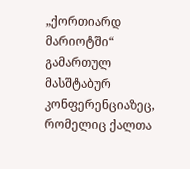„ქორთიარდ მარიოტში“ გამართულ მასშტაბურ კონფერენციაზეც, რომელიც ქალთა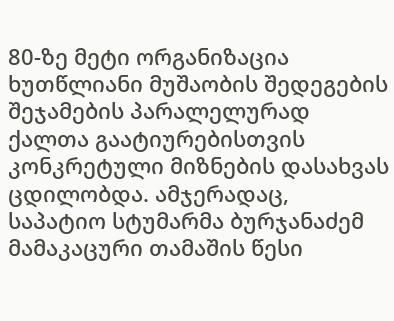80-ზე მეტი ორგანიზაცია ხუთწლიანი მუშაობის შედეგების შეჯამების პარალელურად ქალთა გაატიურებისთვის კონკრეტული მიზნების დასახვას ცდილობდა. ამჯერადაც, საპატიო სტუმარმა ბურჯანაძემ მამაკაცური თამაშის წესი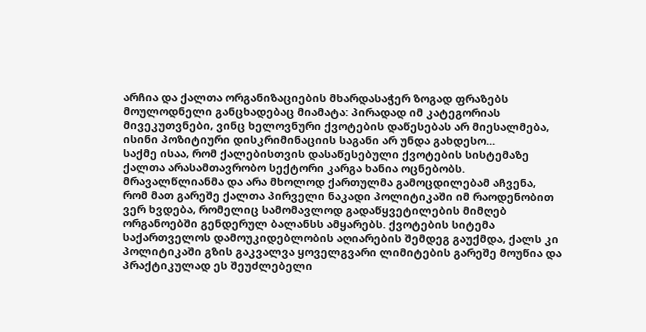არჩია და ქალთა ორგანიზაციების მხარდასაჭერ ზოგად ფრაზებს მოულოდნელი განცხადებაც მიამატა: პირადად იმ კატეგორიას მივეკუთვნები, ვინც ხელოვნური ქვოტების დაწესებას არ მიესალმება, ისინი პოზიტიური დისკრიმინაციის საგანი არ უნდა გახდესო...
საქმე ისაა, რომ ქალებისთვის დასაწესებული ქვოტების სისტემაზე ქალთა არასამთავრობო სექტორი კარგა ხანია ოცნებობს. მრავალწლიანმა და არა მხოლოდ ქართულმა გამოცდილებამ აჩვენა, რომ მათ გარეშე ქალთა პირველი ნაკადი პოლიტიკაში იმ რაოდენობით ვერ ხვდება, რომელიც სამომავლოდ გადაწყვეტილების მიმღებ ორგანოებში გენდერულ ბალანსს ამყარებს. ქვოტების სიტემა საქართველოს დამოუკიდებლობის აღიარების შემდეგ გაუქმდა, ქალს კი პოლიტიკაში გზის გაკვალვა ყოველგვარი ლიმიტების გარეშე მოუწია და პრაქტიკულად ეს შეუძლებელი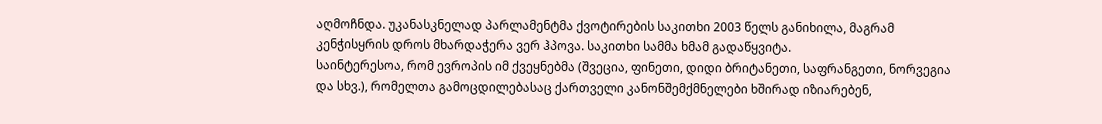აღმოჩნდა. უკანასკნელად პარლამენტმა ქვოტირების საკითხი 2003 წელს განიხილა, მაგრამ კენჭისყრის დროს მხარდაჭერა ვერ ჰპოვა. საკითხი სამმა ხმამ გადაწყვიტა.
საინტერესოა, რომ ევროპის იმ ქვეყნებმა (შვეცია, ფინეთი, დიდი ბრიტანეთი, საფრანგეთი, ნორვეგია და სხვ.), რომელთა გამოცდილებასაც ქართველი კანონშემქმნელები ხშირად იზიარებენ,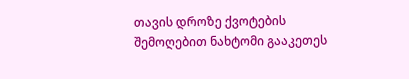თავის დროზე ქვოტების შემოღებით ნახტომი გააკეთეს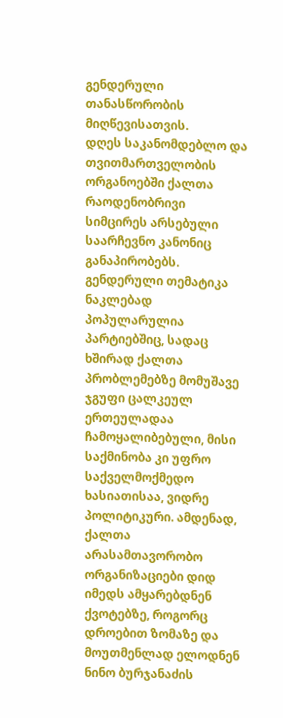გენდერული თანასწორობის მიღწევისათვის.
დღეს საკანომდებლო და თვითმართველობის ორგანოებში ქალთა რაოდენობრივი სიმცირეს არსებული საარჩევნო კანონიც განაპირობებს. გენდერული თემატიკა ნაკლებად პოპულარულია პარტიებშიც, სადაც ხშირად ქალთა პრობლემებზე მომუშავე ჯგუფი ცალკეულ ერთეულადაა ჩამოყალიბებული, მისი საქმინობა კი უფრო საქველმოქმედო ხასიათისაა, ვიდრე პოლიტიკური. ამდენად, ქალთა არასამთავორობო ორგანიზაციები დიდ იმედს ამყარებდნენ ქვოტებზე, როგორც დროებით ზომაზე და მოუთმენლად ელოდნენ ნინო ბურჯანაძის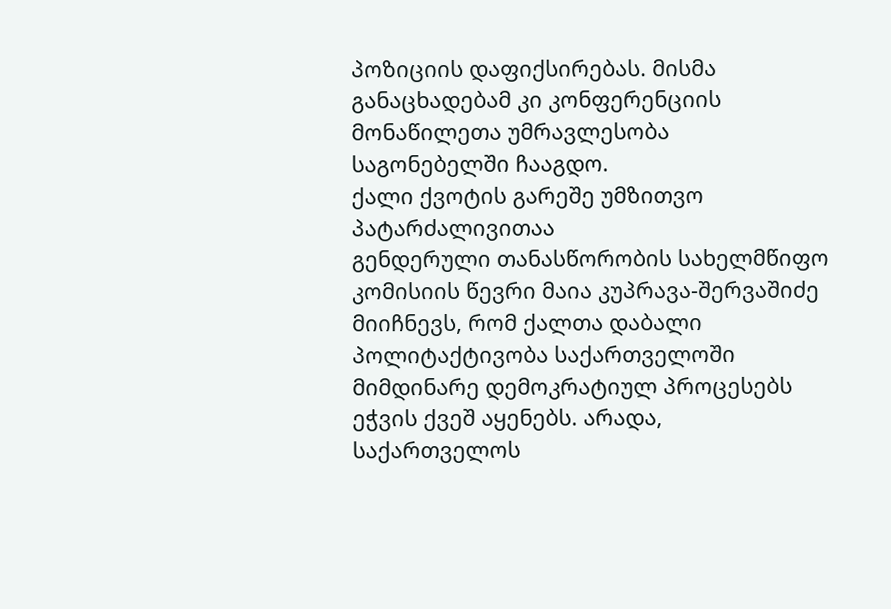პოზიციის დაფიქსირებას. მისმა განაცხადებამ კი კონფერენციის მონაწილეთა უმრავლესობა საგონებელში ჩააგდო.
ქალი ქვოტის გარეშე უმზითვო პატარძალივითაა
გენდერული თანასწორობის სახელმწიფო კომისიის წევრი მაია კუპრავა-შერვაშიძე მიიჩნევს, რომ ქალთა დაბალი პოლიტაქტივობა საქართველოში მიმდინარე დემოკრატიულ პროცესებს ეჭვის ქვეშ აყენებს. არადა, საქართველოს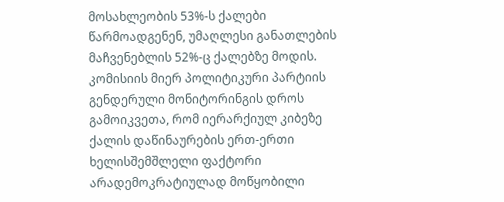მოსახლეობის 53%-ს ქალები წარმოადგენენ, უმაღლესი განათლების მაჩვენებლის 52%-ც ქალებზე მოდის. კომისიის მიერ პოლიტიკური პარტიის გენდერული მონიტორინგის დროს გამოიკვეთა, რომ იერარქიულ კიბეზე ქალის დაწინაურების ერთ-ერთი ხელისშემშლელი ფაქტორი არადემოკრატიულად მოწყობილი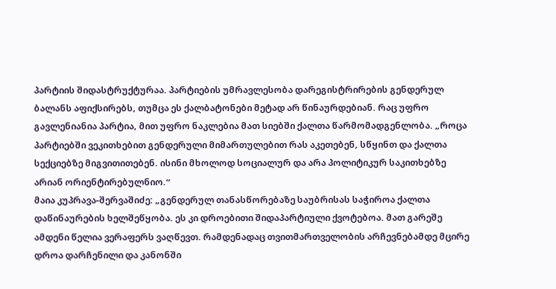პარტიის შიდასტრუქტურაა. პარტიების უმრავლესობა დარეგისტრირების გენდერულ ბალანს აფიქსირებს, თუმცა ეს ქალბატონები მეტად არ წინაურდებიან. რაც უფრო გავლენიანია პარტია, მით უფრო ნაკლებია მათ სიებში ქალთა წარმომადგენლობა. „როცა პარტიებში ვეკითხებით გენდერული მიმართულებით რას აკეთებენ, სწყინთ და ქალთა სექციებზე მიგვითითებენ. ისინი მხოლოდ სოციალურ და არა პოლიტიკურ საკითხებზე არიან ორიენტირებულნიო.“
მაია კუპრავა-შერვაშიძე: „გენდერულ თანასწორებაზე საუბრისას საჭიროა ქალთა დაწინაურების ხელშეწყობა. ეს კი დროებითი შიდაპარტიული ქვოტებოა. მათ გარეშე ამდენი წელია ვერაფერს ვაღწევთ. რამდენადაც თვითმართველობის არჩევნებამდე მცირე დროა დარჩენილი და კანონში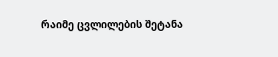რაიმე ცვლილების შეტანა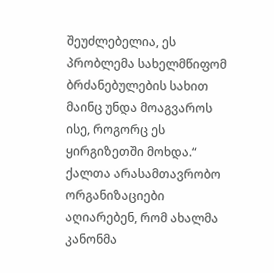შეუძლებელია, ეს პრობლემა სახელმწიფომ ბრძანებულების სახით მაინც უნდა მოაგვაროს ისე, როგორც ეს ყირგიზეთში მოხდა.“
ქალთა არასამთავრობო ორგანიზაციები აღიარებენ, რომ ახალმა კანონმა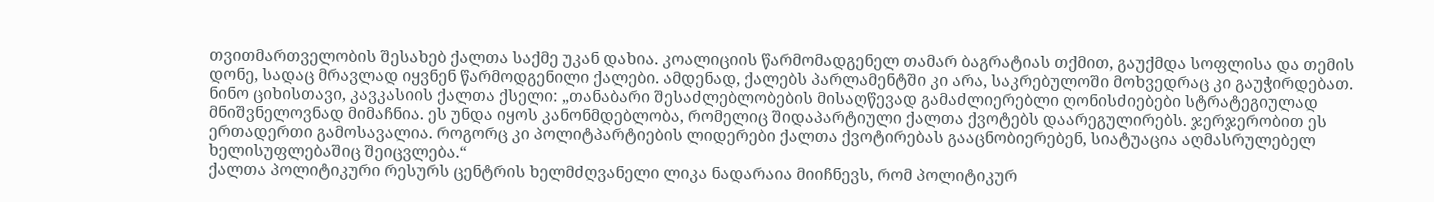თვითმართველობის შესახებ ქალთა საქმე უკან დახია. კოალიციის წარმომადგენელ თამარ ბაგრატიას თქმით, გაუქმდა სოფლისა და თემის დონე, სადაც მრავლად იყვნენ წარმოდგენილი ქალები. ამდენად, ქალებს პარლამენტში კი არა, საკრებულოში მოხვედრაც კი გაუჭირდებათ.
ნინო ციხისთავი, კავკასიის ქალთა ქსელი: „თანაბარი შესაძლებლობების მისაღწევად გამაძლიერებლი ღონისძიებები სტრატეგიულად მნიშვნელოვნად მიმაჩნია. ეს უნდა იყოს კანონმდებლობა, რომელიც შიდაპარტიული ქალთა ქვოტებს დაარეგულირებს. ჯერჯერობით ეს ერთადერთი გამოსავალია. როგორც კი პოლიტპარტიების ლიდერები ქალთა ქვოტირებას გააცნობიერებენ, სიატუაცია აღმასრულებელ ხელისუფლებაშიც შეიცვლება.“
ქალთა პოლიტიკური რესურს ცენტრის ხელმძღვანელი ლიკა ნადარაია მიიჩნევს, რომ პოლიტიკურ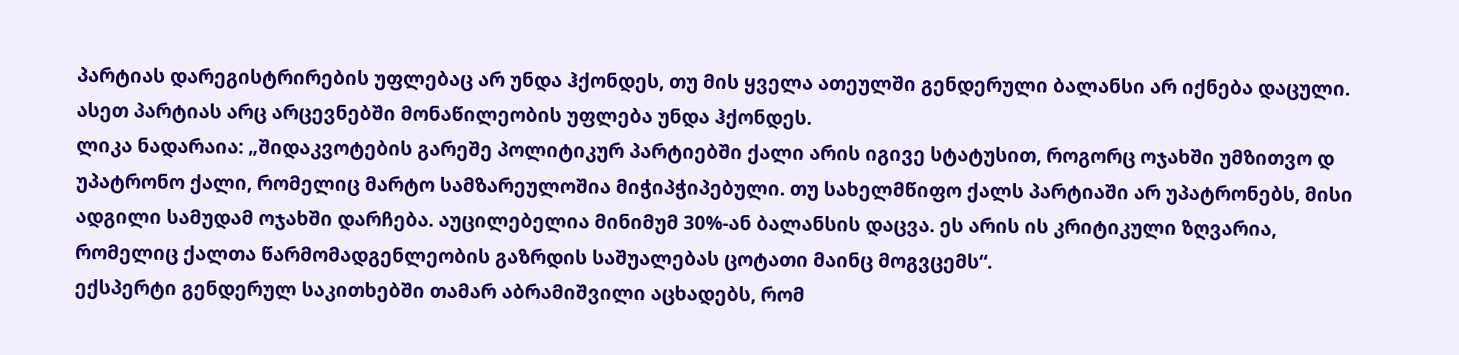პარტიას დარეგისტრირების უფლებაც არ უნდა ჰქონდეს, თუ მის ყველა ათეულში გენდერული ბალანსი არ იქნება დაცული. ასეთ პარტიას არც არცევნებში მონაწილეობის უფლება უნდა ჰქონდეს.
ლიკა ნადარაია: „შიდაკვოტების გარეშე პოლიტიკურ პარტიებში ქალი არის იგივე სტატუსით, როგორც ოჯახში უმზითვო დ უპატრონო ქალი, რომელიც მარტო სამზარეულოშია მიჭიპჭიპებული. თუ სახელმწიფო ქალს პარტიაში არ უპატრონებს, მისი ადგილი სამუდამ ოჯახში დარჩება. აუცილებელია მინიმუმ 30%-ან ბალანსის დაცვა. ეს არის ის კრიტიკული ზღვარია, რომელიც ქალთა წარმომადგენლეობის გაზრდის საშუალებას ცოტათი მაინც მოგვცემს“.
ექსპერტი გენდერულ საკითხებში თამარ აბრამიშვილი აცხადებს, რომ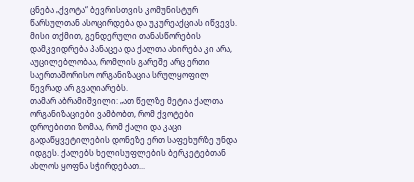ცნება „ქვოტა“ ბევრისთვის კომუნისტურ წარსულთან ასოცირდება და უკურეაქციას იწვევს. მისი თქმით, გენდერული თანასწორების დამკვიდრება პანაცეა და ქალთა ახირება კი არა, აუცილებლობაა, რომლის გარეშე არც ერთი საერთაშორისო ორგანიზაცია სრულყოფილ წევრად არ გვაღიარებს.
თამარ აბრამიშვილი: „ათ წელზე მეტია ქალთა ორგანიზაციები ვამბობთ, რომ ქვოტები დროებითი ზომაა, რომ ქალი და კაცი გადაწყვეტილების დონეზე ერთ საფეხურზე უნდა იდგეს. ქალებს ხელისუფლების ბერკეტებთან ახლოს ყოფნა სჭირდებათ...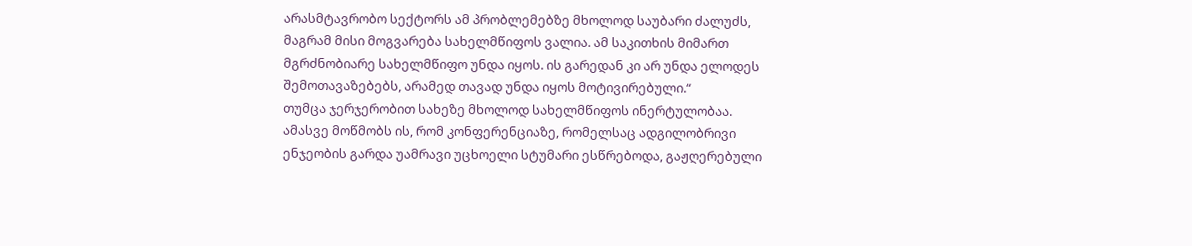არასმტავრობო სექტორს ამ პრობლემებზე მხოლოდ საუბარი ძალუძს, მაგრამ მისი მოგვარება სახელმწიფოს ვალია. ამ საკითხის მიმართ მგრძნობიარე სახელმწიფო უნდა იყოს. ის გარედან კი არ უნდა ელოდეს შემოთავაზებებს, არამედ თავად უნდა იყოს მოტივირებული.“
თუმცა ჯერჯერობით სახეზე მხოლოდ სახელმწიფოს ინერტულობაა. ამასვე მოწმობს ის, რომ კონფერენციაზე, რომელსაც ადგილობრივი ენჯეობის გარდა უამრავი უცხოელი სტუმარი ესწრებოდა, გაჟღერებული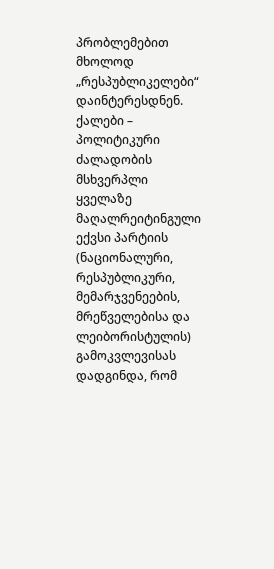პრობლემებით მხოლოდ „რესპუბლიკელები“ დაინტერესდნენ.
ქალები – პოლიტიკური ძალადობის მსხვერპლი
ყველაზე მაღალრეიტინგული ექვსი პარტიის (ნაციონალური, რესპუბლიკური, მემარჯვენეების, მრეწველებისა და ლეიბორისტულის) გამოკვლევისას დადგინდა, რომ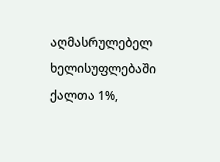აღმასრულებელ ხელისუფლებაში ქალთა 1%,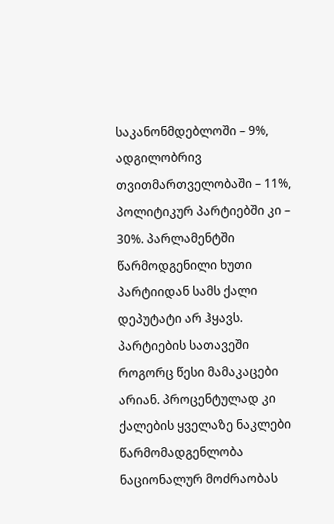საკანონმდებლოში – 9%, ადგილობრივ თვითმართველობაში – 11%, პოლიტიკურ პარტიებში კი – 30%. პარლამენტში წარმოდგენილი ხუთი პარტიიდან სამს ქალი დეპუტატი არ ჰყავს. პარტიების სათავეში როგორც წესი მამაკაცები არიან. პროცენტულად კი ქალების ყველაზე ნაკლები წარმომადგენლობა ნაციონალურ მოძრაობას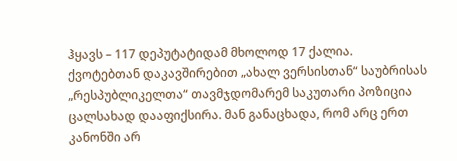ჰყავს – 117 დეპუტატიდამ მხოლოდ 17 ქალია.
ქვოტებთან დაკავშირებით „ახალ ვერსისთან“ საუბრისას „რესპუბლიკელთა“ თავმჯდომარემ საკუთარი პოზიცია ცალსახად დააფიქსირა. მან განაცხადა, რომ არც ერთ კანონში არ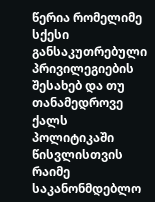წერია რომელიმე სქესი განსაკუთრებული პრივილეგიების შესახებ და თუ თანამედროვე ქალს პოლიტიკაში წისვლისთვის რაიმე საკანონმდებლო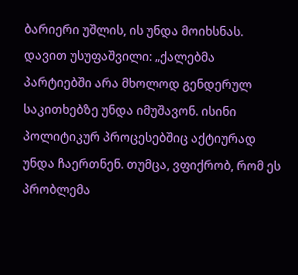ბარიერი უშლის, ის უნდა მოიხსნას.
დავით უსუფაშვილი: „ქალებმა პარტიებში არა მხოლოდ გენდერულ საკითხებზე უნდა იმუშავონ. ისინი პოლიტიკურ პროცესებშიც აქტიურად უნდა ჩაერთნენ. თუმცა, ვფიქრობ, რომ ეს პრობლემა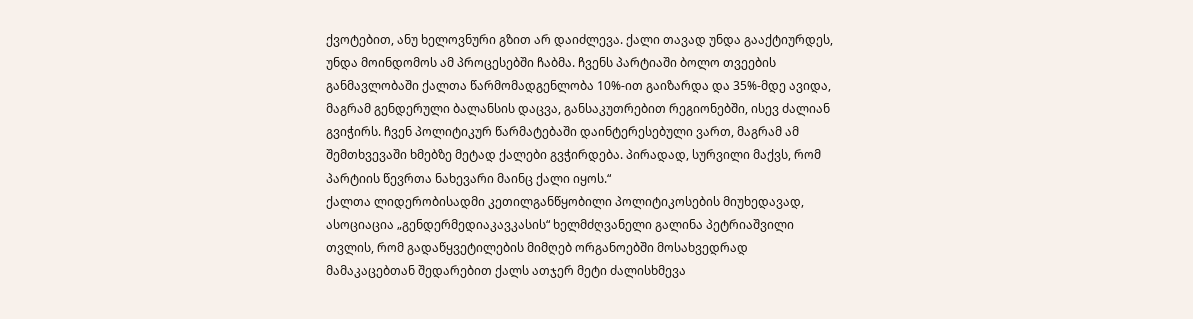ქვოტებით, ანუ ხელოვნური გზით არ დაიძლევა. ქალი თავად უნდა გააქტიურდეს, უნდა მოინდომოს ამ პროცესებში ჩაბმა. ჩვენს პარტიაში ბოლო თვეების განმავლობაში ქალთა წარმომადგენლობა 10%-ით გაიზარდა და 35%-მდე ავიდა, მაგრამ გენდერული ბალანსის დაცვა, განსაკუთრებით რეგიონებში, ისევ ძალიან გვიჭირს. ჩვენ პოლიტიკურ წარმატებაში დაინტერესებული ვართ, მაგრამ ამ შემთხვევაში ხმებზე მეტად ქალები გვჭირდება. პირადად, სურვილი მაქვს, რომ პარტიის წევრთა ნახევარი მაინც ქალი იყოს.“
ქალთა ლიდერობისადმი კეთილგანწყობილი პოლიტიკოსების მიუხედავად, ასოციაცია „გენდერმედიაკავკასის“ ხელმძღვანელი გალინა პეტრიაშვილი თვლის, რომ გადაწყვეტილების მიმღებ ორგანოებში მოსახვედრად მამაკაცებთან შედარებით ქალს ათჯერ მეტი ძალისხმევა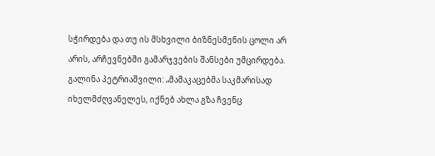სჭირდება და თუ ის მსხვილი ბიზნესმენის ცოლი არ არის, არჩევნებში გამარჯვების შანსები უმცირდება.
გალინა პეტრიაშვილი: „მამაკაცებმა საკმარისად იხელმძღვანელეს, იქნებ ახლა გზა ჩვენც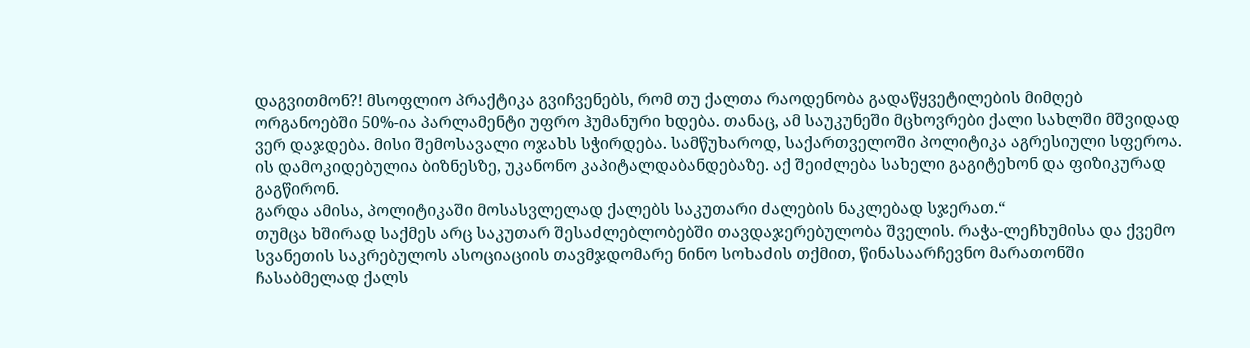დაგვითმონ?! მსოფლიო პრაქტიკა გვიჩვენებს, რომ თუ ქალთა რაოდენობა გადაწყვეტილების მიმღებ ორგანოებში 50%-ია პარლამენტი უფრო ჰუმანური ხდება. თანაც, ამ საუკუნეში მცხოვრები ქალი სახლში მშვიდად ვერ დაჯდება. მისი შემოსავალი ოჯახს სჭირდება. სამწუხაროდ, საქართველოში პოლიტიკა აგრესიული სფეროა. ის დამოკიდებულია ბიზნესზე, უკანონო კაპიტალდაბანდებაზე. აქ შეიძლება სახელი გაგიტეხონ და ფიზიკურად გაგწირონ.
გარდა ამისა, პოლიტიკაში მოსასვლელად ქალებს საკუთარი ძალების ნაკლებად სჯერათ.“
თუმცა ხშირად საქმეს არც საკუთარ შესაძლებლობებში თავდაჯერებულობა შველის. რაჭა-ლეჩხუმისა და ქვემო სვანეთის საკრებულოს ასოციაციის თავმჯდომარე ნინო სოხაძის თქმით, წინასაარჩევნო მარათონში ჩასაბმელად ქალს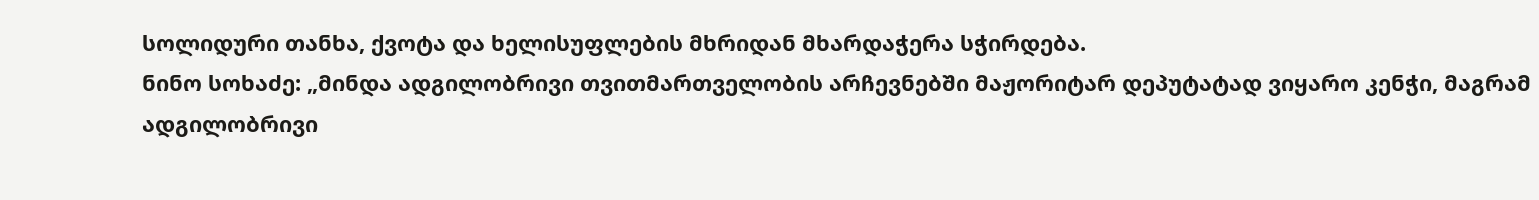სოლიდური თანხა, ქვოტა და ხელისუფლების მხრიდან მხარდაჭერა სჭირდება.
ნინო სოხაძე: „მინდა ადგილობრივი თვითმართველობის არჩევნებში მაჟორიტარ დეპუტატად ვიყარო კენჭი, მაგრამ ადგილობრივი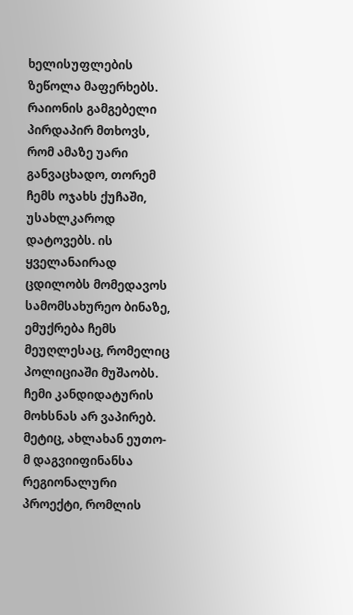ხელისუფლების ზეწოლა მაფერხებს. რაიონის გამგებელი პირდაპირ მთხოვს, რომ ამაზე უარი განვაცხადო, თორემ ჩემს ოჯახს ქუჩაში, უსახლკაროდ დატოვებს. ის ყველანაირად ცდილობს მომედავოს სამომსახურეო ბინაზე, ემუქრება ჩემს მეუღლესაც, რომელიც პოლიციაში მუშაობს. ჩემი კანდიდატურის მოხსნას არ ვაპირებ. მეტიც, ახლახან ეუთო-მ დაგვიიფინანსა რეგიონალური პროექტი, რომლის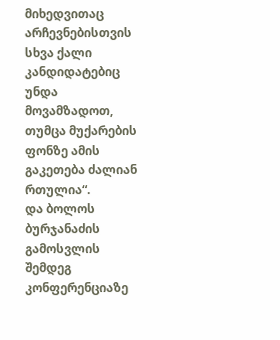მიხედვითაც არჩევნებისთვის სხვა ქალი კანდიდატებიც უნდა მოვამზადოთ, თუმცა მუქარების ფონზე ამის გაკეთება ძალიან რთულია“.
და ბოლოს
ბურჯანაძის გამოსვლის შემდეგ კონფერენციაზე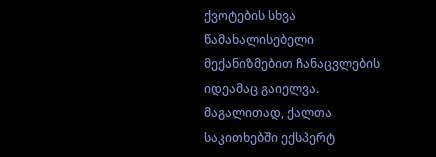ქვოტების სხვა წამახალისებელი მექანიზმებით ჩანაცვლების იდეამაც გაიელვა. მაგალითად, ქალთა საკითხებში ექსპერტ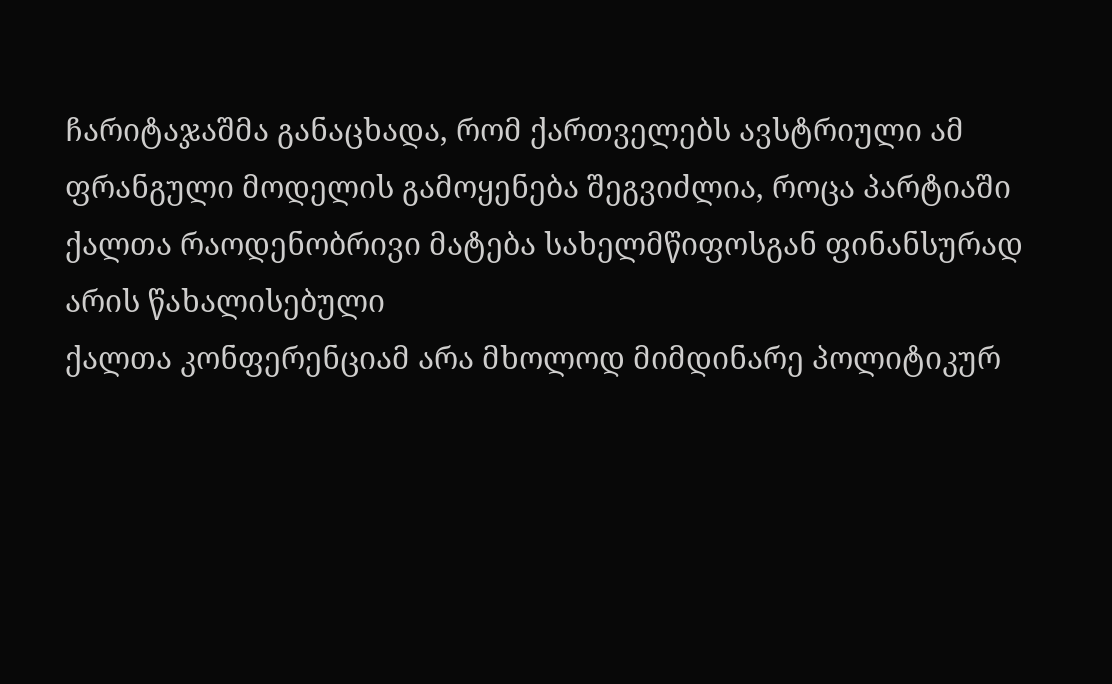ჩარიტაჯაშმა განაცხადა, რომ ქართველებს ავსტრიული ამ ფრანგული მოდელის გამოყენება შეგვიძლია, როცა პარტიაში ქალთა რაოდენობრივი მატება სახელმწიფოსგან ფინანსურად არის წახალისებული
ქალთა კონფერენციამ არა მხოლოდ მიმდინარე პოლიტიკურ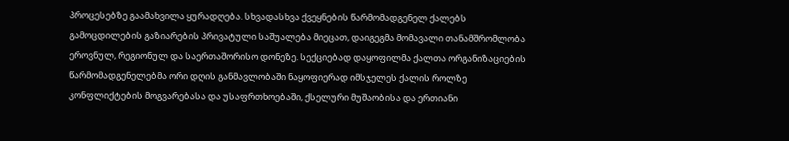პროცესებზე გაამახვილა ყურადღება. სხვადასხვა ქვეყნების წარმომადგენელ ქალებს გამოცდილების გაზიარების პრივატული საშუალება მიეცათ, დაიგეგმა მომავალი თანამშრომლობა ეროვნულ, რეგიონულ და საერთაშორისო დონეზე. სექციებად დაყოფილმა ქალთა ორგანიზაციების წარმომადგენელებმა ორი დღის განმავლობაში ნაყოფიერად იმსჯელეს ქალის როლზე კონფლიქტების მოგვარებასა და უსაფრთხოებაში, ქსელური მუშაობისა და ერთიანი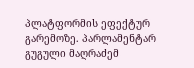პლატფორმის ეფექტურ გარემოზე. პარლამენტარ გუგული მაღრაძემ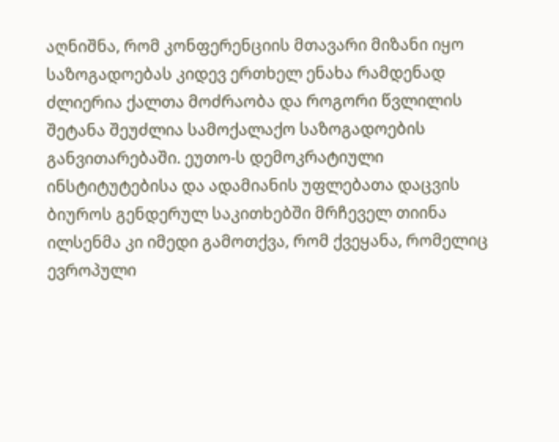აღნიშნა, რომ კონფერენციის მთავარი მიზანი იყო საზოგადოებას კიდევ ერთხელ ენახა რამდენად ძლიერია ქალთა მოძრაობა და როგორი წვლილის შეტანა შეუძლია სამოქალაქო საზოგადოების განვითარებაში. ეუთო-ს დემოკრატიული ინსტიტუტებისა და ადამიანის უფლებათა დაცვის ბიუროს გენდერულ საკითხებში მრჩეველ თიინა ილსენმა კი იმედი გამოთქვა, რომ ქვეყანა, რომელიც ევროპული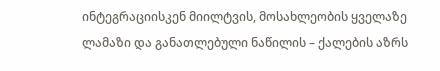ინტეგრაციისკენ მიილტვის, მოსახლეობის ყველაზე ლამაზი და განათლებული ნაწილის – ქალების აზრს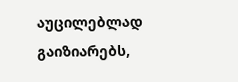აუცილებლად გაიზიარებს,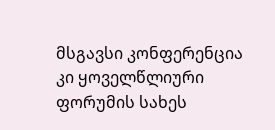მსგავსი კონფერენცია კი ყოველწლიური ფორუმის სახეს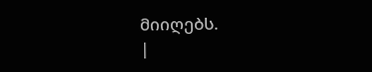მიიღებს.
|